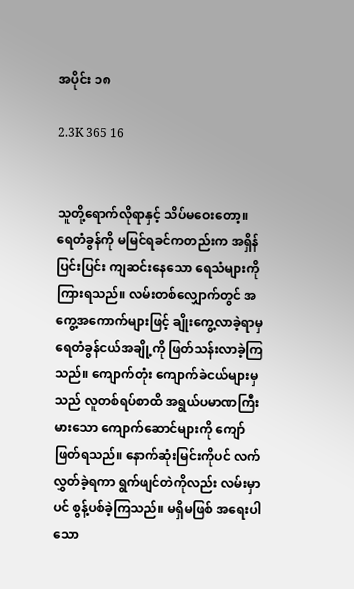အပိုင်း ၁၈

2.3K 365 16


သူတို့ရောက်လိုရာနှင့် သိပ်မဝေးတော့။ ရေတံခွန်ကို မမြင်ရခင်ကတည်းက အရှိန်ပြင်းပြင်း ကျဆင်းနေသော ရေသံများကို ကြားရသည်။ လမ်းတစ်လျှောက်တွင် အကွေ့အကောက်များဖြင့် ချိုးကွေ့လာခဲ့ရာမှ ရေတံခွန်ငယ်အချို့ကို ဖြတ်သန်းလာခဲ့ကြသည်။ ကျောက်တုံး ကျောက်ခဲငယ်များမှသည် လူတစ်ရပ်စာထိ အရွယ်ပမာဏကြီးမားသော ကျောက်ဆောင်များကို ကျော်ဖြတ်ရသည်။ နောက်ဆုံးမြင်းကိုပင် လက်လွှတ်ခဲ့ရကာ ရွက်ဖျင်တဲကိုလည်း လမ်းမှာပင် စွန့်ပစ်ခဲ့ကြသည်။ မရှိမဖြစ် အရေးပါသော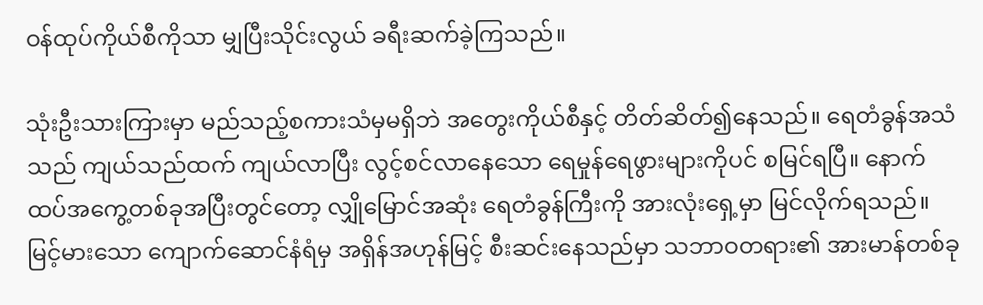ဝန်ထုပ်ကိုယ်စီကိုသာ မျှပြီးသိုင်းလွယ် ခရီးဆက်ခဲ့ကြသည်။

သုံးဦးသားကြားမှာ မည်သည့်စကားသံမှမရှိဘဲ အတွေးကိုယ်စီနှင့် တိတ်ဆိတ်၍နေသည်။ ရေတံခွန်အသံသည် ကျယ်သည်ထက် ကျယ်လာပြီး လွင့်စင်လာနေသော ရေမှုန်ရေဖွားများကိုပင် စမြင်ရပြီ။ နောက်ထပ်အကွေ့တစ်ခုအပြီးတွင်တော့ လျှိုမြောင်အဆုံး ရေတံခွန်ကြီးကို အားလုံးရှေ့မှာ မြင်လိုက်ရသည်။ မြင့်မားသော ကျောက်ဆောင်နံရံမှ အရှိန်အဟုန်မြင့် စီးဆင်းနေသည်မှာ သဘာဝတရား၏ အားမာန်တစ်ခု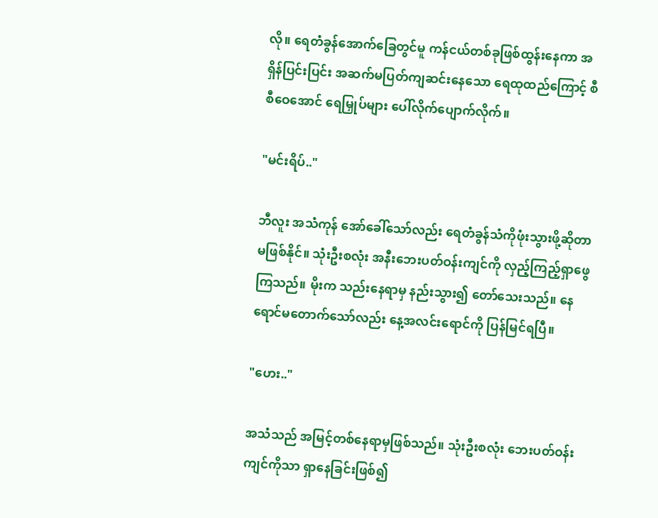လို။ ရေတံခွန်အောက်ခြေတွင်မူ ကန်ငယ်တစ်ခုဖြစ်ထွန်းနေကာ အရှိန်ပြင်းပြင်း အဆက်မပြတ်ကျဆင်းနေသော ရေထုထည်ကြောင့် စီစီဝေအောင် ရေမြှုပ်များ ပေါ်လိုက်ပျောက်လိုက်။

"မင်းရိပ်.."

ဘီလူး အသံကုန် အော်ခေါ်သော်လည်း ရေတံခွန်သံကိုဖုံးသွားဖို့ဆိုတာ မဖြစ်နိုင်။ သုံးဦးစလုံး အနီးဘေးပတ်ဝန်းကျင်ကို လှည့်ကြည့်ရှာဖွေကြသည်။ မိုးက သည်းနေရာမှ နည်းသွား၍ တော်သေးသည်။ နေရောင်မတောက်သော်လည်း နေ့အလင်းရောင်ကို ပြန်မြင်ရပြီ။

"ဟေး.."

အသံသည် အမြင့်တစ်နေရာမှဖြစ်သည်။ သုံးဦးစလုံး ဘေးပတ်ဝန်းကျင်ကိုသာ ရှာနေခြင်းဖြစ်၍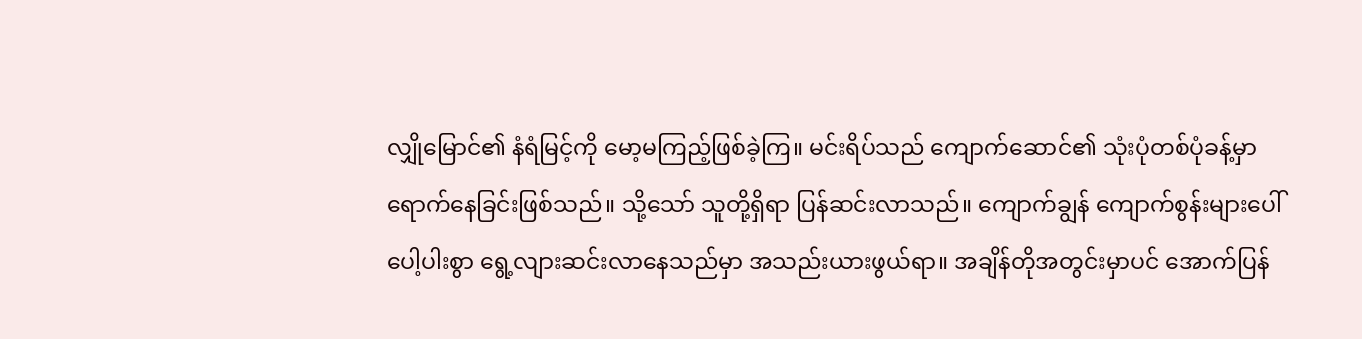လျှိုမြောင်၏ နံရံမြင့်ကို မော့မကြည့်ဖြစ်ခဲ့ကြ။ မင်းရိပ်သည် ကျောက်ဆောင်၏ သုံးပုံတစ်ပုံခန့်မှာ ရောက်နေခြင်းဖြစ်သည်။ သို့သော် သူတို့ရှိရာ ပြန်ဆင်းလာသည်။ ကျောက်ချွန် ကျောက်စွန်းများပေါ် ပေါ့ပါးစွာ ရွေ့လျားဆင်းလာနေသည်မှာ အသည်းယားဖွယ်ရာ။ အချိန်တိုအတွင်းမှာပင် အောက်ပြန်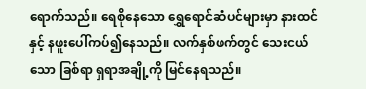ရောက်သည်။ ရေစိုနေသော ရွှေရောင်ဆံပင်များမှာ နားထင်နှင့် နဖူးပေါ်ကပ်၍နေသည်။ လက်နှစ်ဖက်တွင် သေးငယ်သော ခြစ်ရာ ရှရာအချို့ကို မြင်နေရသည်။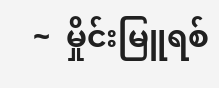~  မှိုင်းမြူရစ်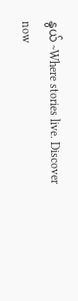နွယ် ~Where stories live. Discover now